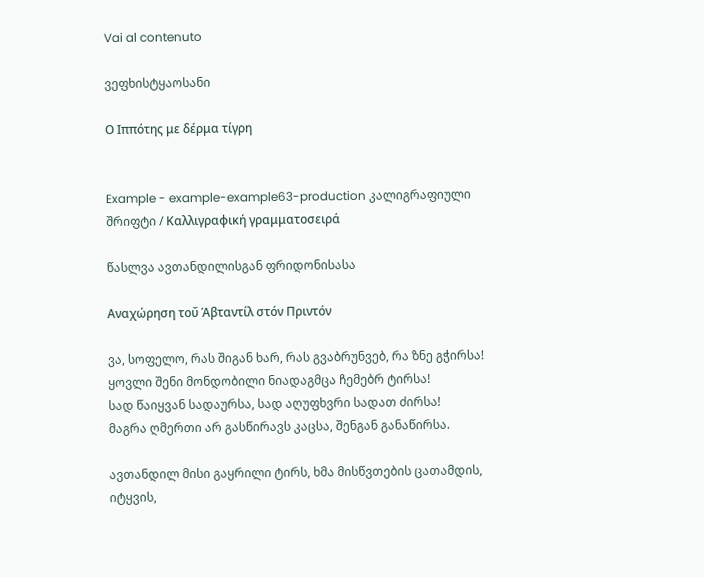Vai al contenuto

ვეფხისტყაოსანი

Ο Ιππότης με δέρμα τίγρη


Example - example-example63-production კალიგრაფიული შრიფტი / Καλλιγραφική γραμματοσειρά

წასლვა ავთანდილისგან ფრიდონისასა

Αναχώρηση τοΰ Άβταντίλ στόν Πριντόν

ვა, სოფელო, რას შიგან ხარ, რას გვაბრუნვებ, რა ზნე გჭირსა!
ყოვლი შენი მონდობილი ნიადაგმცა ჩემებრ ტირსა!
სად წაიყვან სადაურსა, სად აღუფხვრი სადათ ძირსა!
მაგრა ღმერთი არ გასწირავს კაცსა, შენგან განაწირსა.

ავთანდილ მისი გაყრილი ტირს, ხმა მისწვთების ცათამდის,
იტყვის,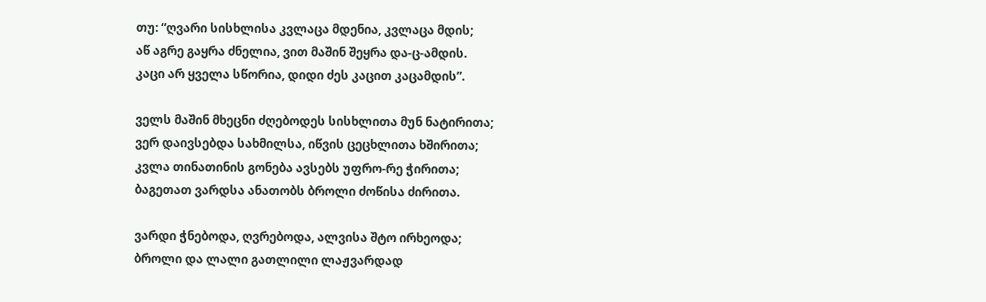თუ: “ღვარი სისხლისა კვლაცა მდენია, კვლაცა მდის;
აწ აგრე გაყრა ძნელია, ვით მაშინ შეყრა და-ც-ამდის.
კაცი არ ყველა სწორია, დიდი ძეს კაცით კაცამდის”.

ველს მაშინ მხეცნი ძღებოდეს სისხლითა მუნ ნატირითა;
ვერ დაივსებდა სახმილსა, იწვის ცეცხლითა ხშირითა;
კვლა თინათინის გონება ავსებს უფრო-რე ჭირითა;
ბაგეთათ ვარდსა ანათობს ბროლი ძოწისა ძირითა.

ვარდი ჭნებოდა, ღვრებოდა, ალვისა შტო ირხეოდა;
ბროლი და ლალი გათლილი ლაჟვარდად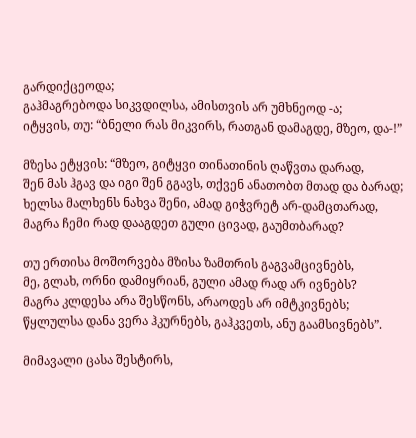გარდიქცეოდა;
გაჰმაგრებოდა სიკვდილსა, ამისთვის არ უმხნეოდ -ა;
იტყვის, თუ: “ბნელი რას მიკვირს, რათგან დამაგდე, მზეო, და-!”

მზესა ეტყვის: “მზეო, გიტყვი თინათინის ღაწვთა დარად,
შენ მას ჰგავ და იგი შენ გგავს, თქვენ ანათობთ მთად და ბარად;
ხელსა მალხენს ნახვა შენი, ამად გიჭვრეტ არ-დამცთარად,
მაგრა ჩემი რად დააგდეთ გული ცივად, გაუმთბარად?

თუ ერთისა მოშორვება მზისა ზამთრის გაგვამცივნებს,
მე, გლახ, ორნი დამიყრიან, გული ამად რად არ ივნებს?
მაგრა კლდესა არა შესწონს, არაოდეს არ იმტკივნებს;
წყლულსა დანა ვერა ჰკურნებს, გაჰკვეთს, ანუ გაამსივნებს”.

მიმავალი ცასა შესტირს,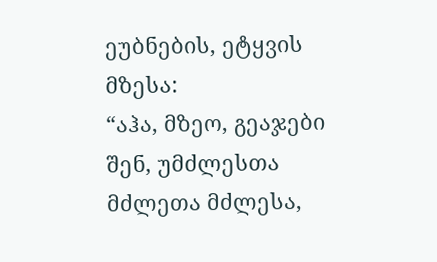ეუბნების, ეტყვის მზესა:
“აჰა, მზეო, გეაჯები შენ, უმძლესთა მძლეთა მძლესა,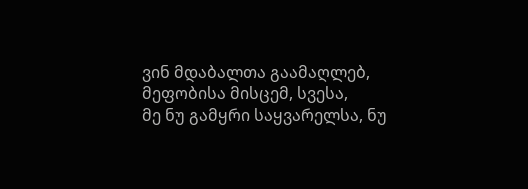ვინ მდაბალთა გაამაღლებ, მეფობისა მისცემ, სვესა,
მე ნუ გამყრი საყვარელსა, ნუ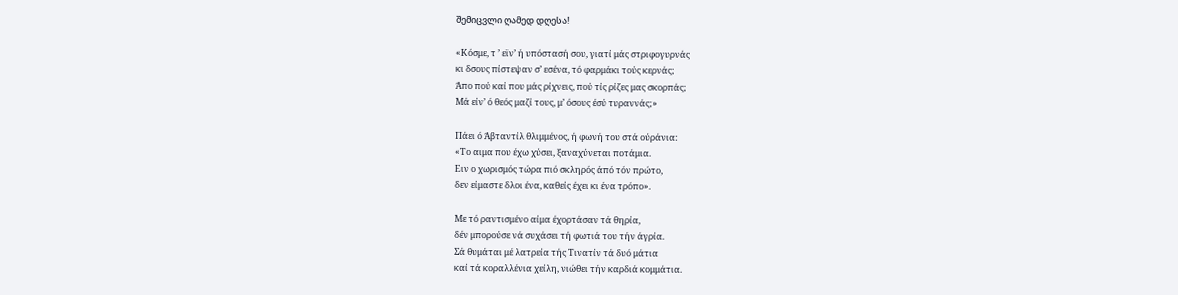შემიცვლი ღამედ დღესა!

«Κόσμε, τ ’ εϊν’ ή υπόστασή σου, γιατί μάς στριφογυρνάς
κι δσους πίστεψαν σ’ εσένα, τό φαρμάκι τούς κερνάς;
Άπο πού καί που μάς ρίχνεις, πού τίς ρίζες μας σκορπάς;
Μά είν’ ό θεός μαζί τους, μ’ όσους έσύ τυραννάς;»

Πάει ό Άβταντίλ θλιμμένος, ή φωνή του στά ούράνια:
«Το αιμα που έχω χύσει, ξαναχύνεται ποτάμια.
Ειν ο χωρισμός τώρα πιό σκληρός άπό τόν πρώτο,
δεν είμαστε δλοι ένα, καθείς έχει κι ένα τρόπο».

Με τό ραντισμένο αίμα έχορτάσαν τά θηρία,
δέν μπορούσε νά συχάσει τή φωτιά του τήν άγρία.
Σά θυμάται μέ λατρεία τής Τινατίν τά δυό μάτια
καί τά κοραλλένια χείλη, νιώθει τήν καρδιά κομμάτια.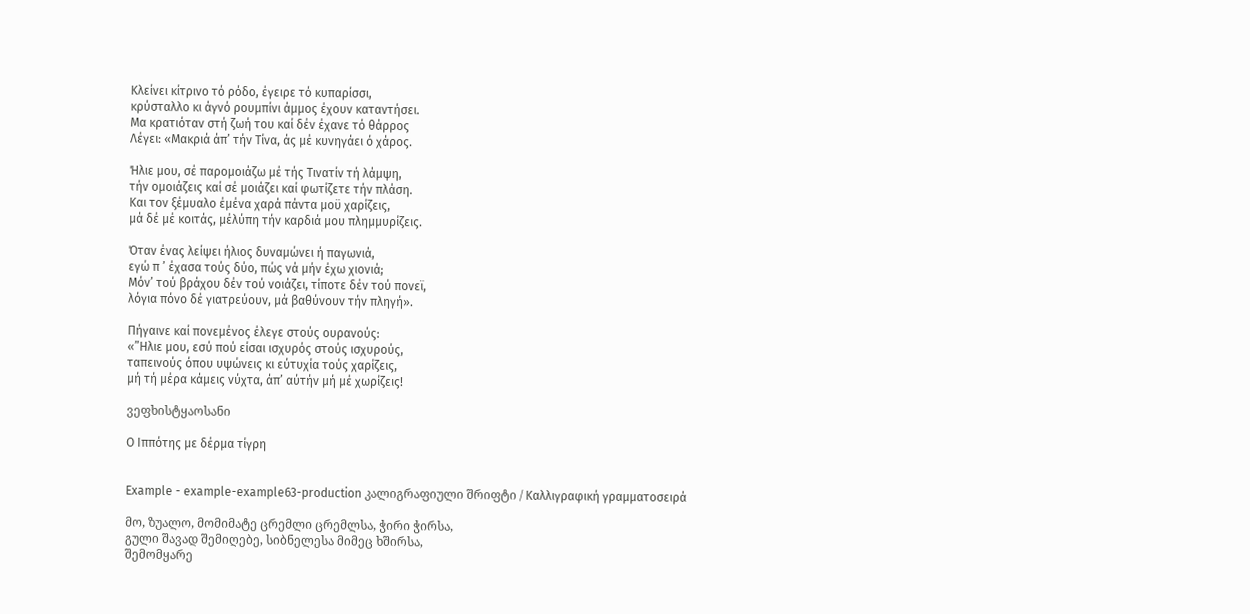Κλείνει κίτρινο τό ρόδο, έγειρε τό κυπαρίσσι,
κρύσταλλο κι άγνό ρουμπίνι άμμος έχουν καταντήσει.
Μα κρατιόταν στή ζωή του καί δέν έχανε τό θάρρος
Λέγει: «Μακριά άπ’ τήν Τίνα, άς μέ κυνηγάει ό χάρος.

Ήλιε μου, σέ παρομοιάζω μέ τής Τινατίν τή λάμψη,
τήν ομοιάζεις καί σέ μοιάζει καί φωτίζετε τήν πλάση.
Και τον ξέμυαλο έμένα χαρά πάντα μοϋ χαρίζεις,
μά δέ μέ κοιτάς, μέλύπη τήν καρδιά μου πλημμυρίζεις.

Όταν ένας λείψει ήλιος δυναμώνει ή παγωνιά,
εγώ π ’ έχασα τούς δύο, πώς νά μήν έχω χιονιά;
Μόν’ τού βράχου δέν τού νοιάζει, τίποτε δέν τού πονεϊ,
λόγια πόνο δέ γιατρεύουν, μά βαθύνουν τήν πληγή».

Πήγαινε καί πονεμένος έλεγε στούς ουρανούς:
«”Ηλιε μου, εσύ πού είσαι ισχυρός στούς ισχυρούς,
ταπεινούς όπου υψώνεις κι εύτυχία τούς χαρίζεις,
μή τή μέρα κάμεις νύχτα, άπ’ αύτήν μή μέ χωρίζεις!

ვეფხისტყაოსანი

Ο Ιππότης με δέρμα τίγρη


Example - example-example63-production კალიგრაფიული შრიფტი / Καλλιγραφική γραμματοσειρά

მო, ზუალო, მომიმატე ცრემლი ცრემლსა, ჭირი ჭირსა,
გული შავად შემიღებე, სიბნელესა მიმეც ხშირსა,
შემომყარე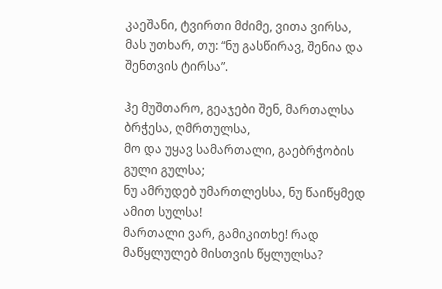კაეშანი, ტვირთი მძიმე, ვითა ვირსა,
მას უთხარ, თუ: “ნუ გასწირავ, შენია და შენთვის ტირსა”.

ჰე მუშთარო, გეაჯები შენ, მართალსა ბრჭესა, ღმრთულსა,
მო და უყავ სამართალი, გაებრჭობის გული გულსა;
ნუ ამრუდებ უმართლესსა, ნუ წაიწყმედ ამით სულსა!
მართალი ვარ, გამიკითხე! რად მაწყლულებ მისთვის წყლულსა?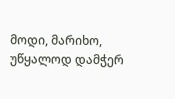მოდი, მარიხო, უწყალოდ დამჭერ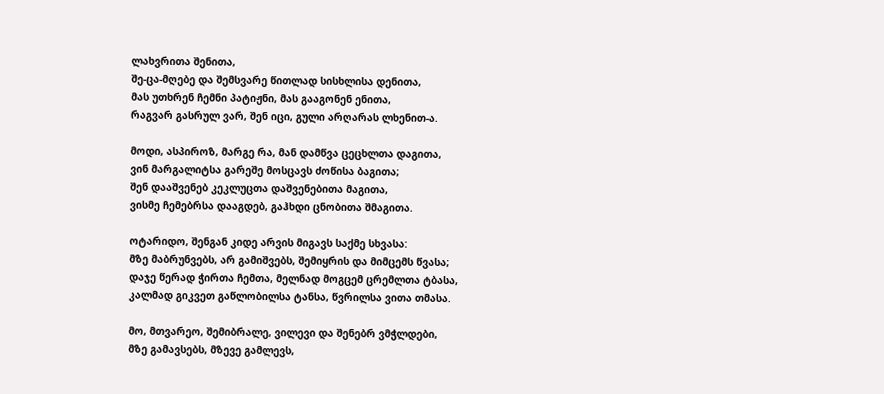ლახვრითა შენითა,
შე-ცა-მღებე და შემსვარე წითლად სისხლისა დენითა,
მას უთხრენ ჩემნი პატიჟნი, მას გააგონენ ენითა,
რაგვარ გასრულ ვარ, შენ იცი, გული არღარას ლხენით-ა.

მოდი, ასპიროზ, მარგე რა, მან დამწვა ცეცხლთა დაგითა,
ვინ მარგალიტსა გარეშე მოსცავს ძოწისა ბაგითა;
შენ დააშვენებ კეკლუცთა დაშვენებითა მაგითა,
ვისმე ჩემებრსა დააგდებ, გაჰხდი ცნობითა შმაგითა.

ოტარიდო, შენგან კიდე არვის მიგავს საქმე სხვასა:
მზე მაბრუნვებს, არ გამიშვებს, შემიყრის და მიმცემს წვასა;
დაჯე წერად ჭირთა ჩემთა, მელნად მოგცემ ცრემლთა ტბასა,
კალმად გიკვეთ გაწლობილსა ტანსა, წვრილსა ვითა თმასა.

მო, მთვარეო, შემიბრალე, ვილევი და შენებრ ვმჭლდები,
მზე გამავსებს, მზევე გამლევს,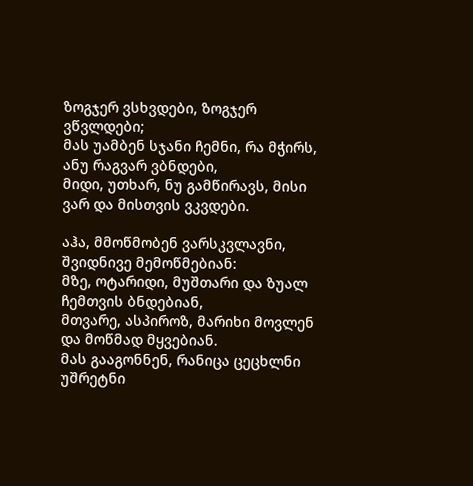ზოგჯერ ვსხვდები, ზოგჯერ ვწვლდები;
მას უამბენ სჯანი ჩემნი, რა მჭირს, ანუ რაგვარ ვბნდები,
მიდი, უთხარ, ნუ გამწირავს, მისი ვარ და მისთვის ვკვდები.

აჰა, მმოწმობენ ვარსკვლავნი, შვიდნივე მემოწმებიან:
მზე, ოტარიდი, მუშთარი და ზუალ ჩემთვის ბნდებიან,
მთვარე, ასპიროზ, მარიხი მოვლენ და მოწმად მყვებიან.
მას გააგონნენ, რანიცა ცეცხლნი უშრეტნი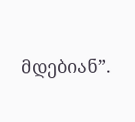მდებიან”.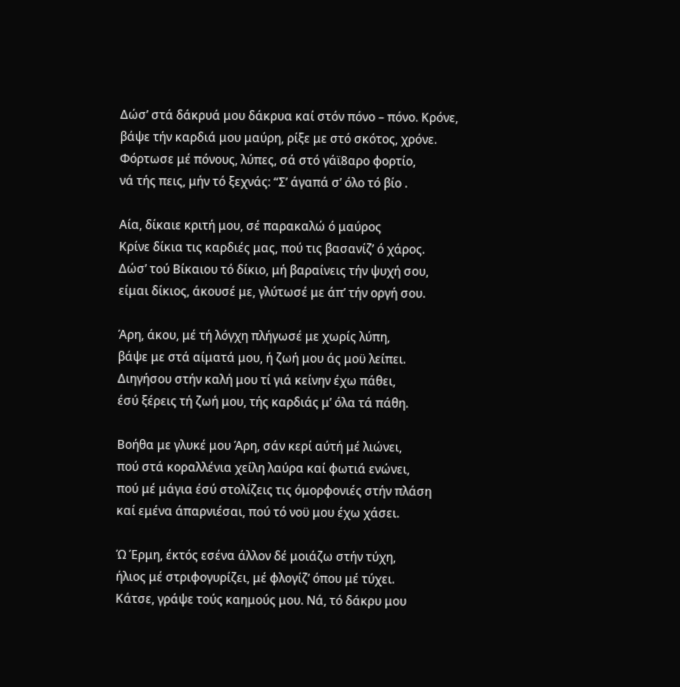Δώσ’ στά δάκρυά μου δάκρυα καί στόν πόνο – πόνο. Κρόνε,
βάψε τήν καρδιά μου μαύρη, ρίξε με στό σκότος, χρόνε.
Φόρτωσε μέ πόνους, λύπες, σά στό γάϊ8αρο φορτίο,
νά τής πεις, μήν τό ξεχνάς: “Σ’ άγαπά σ’ όλο τό βίο .

Αία, δίκαιε κριτή μου, σέ παρακαλώ ό μαύρος
Κρίνε δίκια τις καρδιές μας, πού τις βασανίζ’ ό χάρος.
Δώσ’ τού Βίκαιου τό δίκιο, μή βαραίνεις τήν ψυχή σου,
είμαι δίκιος, άκουσέ με, γλύτωσέ με άπ’ τήν οργή σου.

Άρη, άκου, μέ τή λόγχη πλήγωσέ με χωρίς λύπη,
βάψε με στά αίματά μου, ή ζωή μου άς μοϋ λείπει.
Διηγήσου στήν καλή μου τί γιά κείνην έχω πάθει,
έσύ ξέρεις τή ζωή μου, τής καρδιάς μ’ όλα τά πάθη.

Βοήθα με γλυκέ μου Άρη, σάν κερί αύτή μέ λιώνει,
πού στά κοραλλένια χείλη λαύρα καί φωτιά ενώνει,
πού μέ μάγια έσύ στολίζεις τις όμορφονιές στήν πλάση
καί εμένα άπαρνιέσαι, πού τό νοϋ μου έχω χάσει.

Ώ Έρμη, έκτός εσένα άλλον δέ μοιάζω στήν τύχη,
ήλιος μέ στριφογυρίζει, μέ φλογίζ’ όπου μέ τύχει.
Κάτσε, γράψε τούς καημούς μου. Νά, τό δάκρυ μου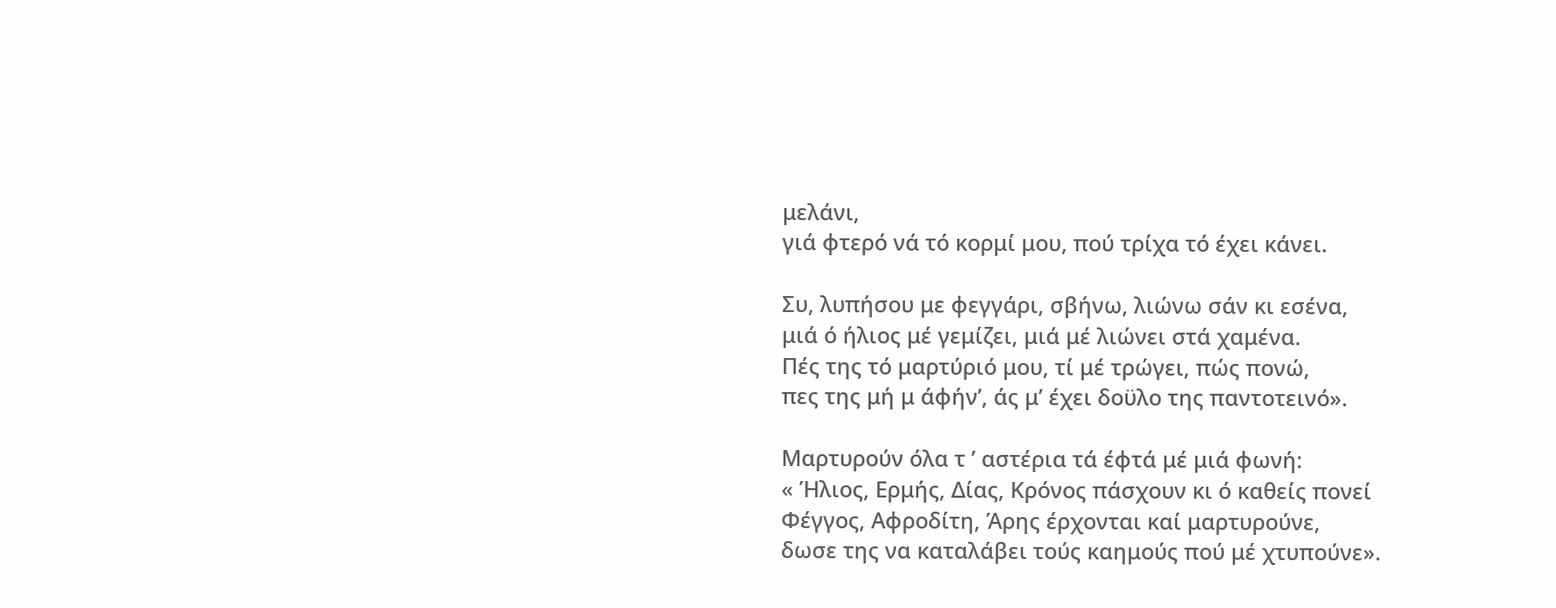μελάνι,
γιά φτερό νά τό κορμί μου, πού τρίχα τό έχει κάνει.

Συ, λυπήσου με φεγγάρι, σβήνω, λιώνω σάν κι εσένα,
μιά ό ήλιος μέ γεμίζει, μιά μέ λιώνει στά χαμένα.
Πές της τό μαρτύριό μου, τί μέ τρώγει, πώς πονώ,
πες της μή μ άφήν’, άς μ’ έχει δοϋλο της παντοτεινό».

Μαρτυρούν όλα τ ’ αστέρια τά έφτά μέ μιά φωνή:
« Ήλιος, Ερμής, Δίας, Κρόνος πάσχουν κι ό καθείς πονεί
Φέγγος, Αφροδίτη, Άρης έρχονται καί μαρτυρούνε,
δωσε της να καταλάβει τούς καημούς πού μέ χτυπούνε».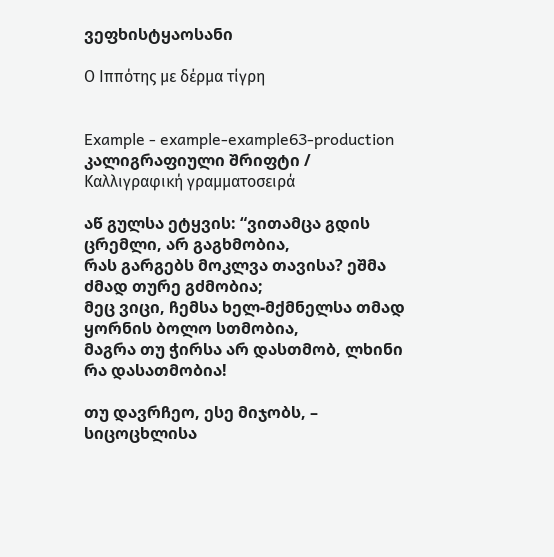ვეფხისტყაოსანი

Ο Ιππότης με δέρμα τίγρη


Example - example-example63-production კალიგრაფიული შრიფტი / Καλλιγραφική γραμματοσειρά

აწ გულსა ეტყვის: “ვითამცა გდის ცრემლი, არ გაგხმობია,
რას გარგებს მოკლვა თავისა? ეშმა ძმად თურე გძმობია;
მეც ვიცი, ჩემსა ხელ-მქმნელსა თმად ყორნის ბოლო სთმობია,
მაგრა თუ ჭირსა არ დასთმობ, ლხინი რა დასათმობია!

თუ დავრჩეო, ესე მიჯობს, – სიცოცხლისა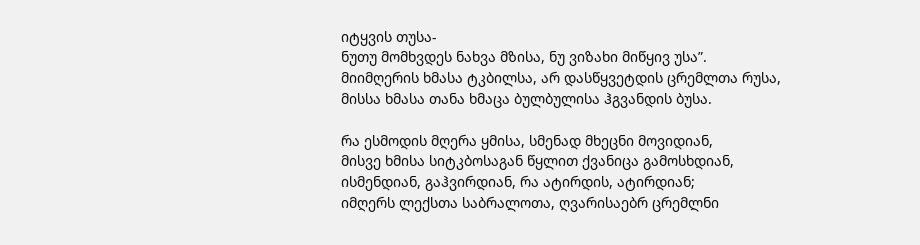იტყვის თუსა-
ნუთუ მომხვდეს ნახვა მზისა, ნუ ვიზახი მიწყივ უსა”.
მიიმღერის ხმასა ტკბილსა, არ დასწყვეტდის ცრემლთა რუსა,
მისსა ხმასა თანა ხმაცა ბულბულისა ჰგვანდის ბუსა.

რა ესმოდის მღერა ყმისა, სმენად მხეცნი მოვიდიან,
მისვე ხმისა სიტკბოსაგან წყლით ქვანიცა გამოსხდიან,
ისმენდიან, გაჰვირდიან, რა ატირდის, ატირდიან;
იმღერს ლექსთა საბრალოთა, ღვარისაებრ ცრემლნი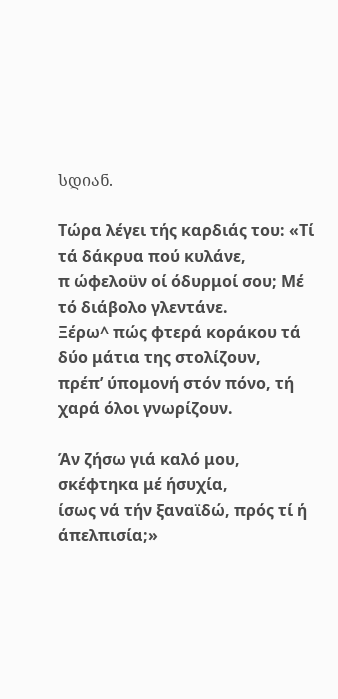სდიან.

Τώρα λέγει τής καρδιάς του: «Τί τά δάκρυα πού κυλάνε,
π ώφελοϋν οί όδυρμοί σου; Μέ τό διάβολο γλεντάνε.
Ξέρω^ πώς φτερά κοράκου τά δύο μάτια της στολίζουν,
πρέπ’ ύπομονή στόν πόνο, τή χαρά όλοι γνωρίζουν.

Άν ζήσω γιά καλό μου, σκέφτηκα μέ ήσυχία,
ίσως νά τήν ξαναϊδώ, πρός τί ή άπελπισία;»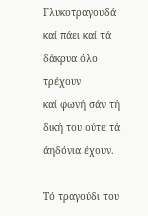Γλυκοτραγουδά καί πάει καί τά δάκρυα όλο τρέχουν
καί φωνή σάν τή δική του ούτε τά άηδόνια έχουν.

Τό τραγούδι του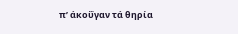π’ άκοΰγαν τά θηρία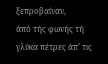ξεπροβαίναν,
άπό τής φωνής τή γλύκα πέτρες άπ’ τις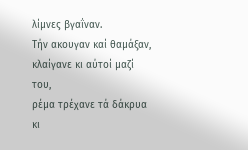λίμνες βγαΐναν.
Τήν ακουγαν καί θαμάξαν, κλαίγανε κι αύτοί μαζί του,
ρέμα τρέχανε τά δάκρυα κι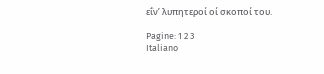εΐν’ λυπητεροί οί σκοποί του.

Pagine: 1 2 3
Italiano